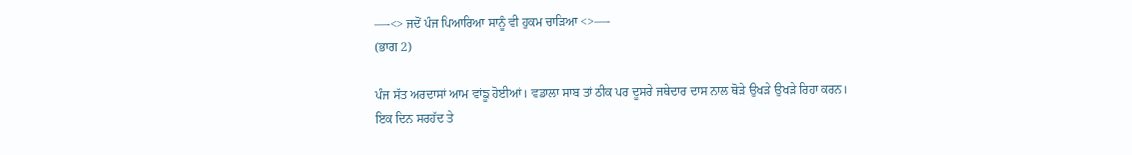—-<> ਜਦੋਂ ਪੰਜ ਪਿਆਰਿਆ ਸਾਨੂੰ ਵੀ ਹੁਕਮ ਚਾੜਿਆ <>—-
(ਭਾਗ 2)

ਪੰਜ ਸੱਤ ਅਰਦਾਸਾਂ ਆਮ ਵਾਂਙੂ ਹੋਈਆਂ। ਵਡਾਲਾ ਸਾਬ ਤਾਂ ਠੀਕ ਪਰ ਦੂਸਰੇ ਜਥੇਦਾਰ ਦਾਸ ਨਾਲ ਥੋੜੇ ਉਖੜੇ ਉਖੜੇ ਰਿਹਾ ਕਰਨ।
ਇਕ ਦਿਨ ਸਰਹੱਦ ਤੇ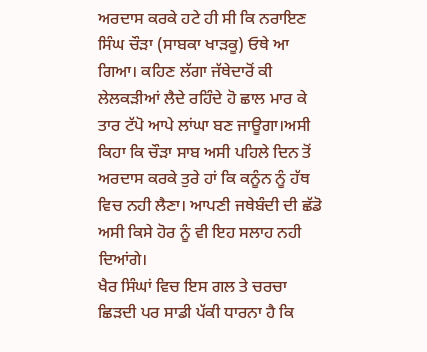ਅਰਦਾਸ ਕਰਕੇ ਹਟੇ ਹੀ ਸੀ ਕਿ ਨਰਾਇਣ ਸਿੰਘ ਚੌੜਾ (ਸਾਬਕਾ ਖਾੜਕੂ) ਓਥੇ ਆ ਗਿਆ। ਕਹਿਣ ਲੱਗਾ ਜੱਥੇਦਾਰੋਂ ਕੀ ਲੇਲਕੜੀਆਂ ਲੈਦੇ ਰਹਿੰਦੇ ਹੋ ਛਾਲ ਮਾਰ ਕੇ ਤਾਰ ਟੱਪੋ ਆਪੇ ਲਾਂਘਾ ਬਣ ਜਾਊਗਾ।ਅਸੀ ਕਿਹਾ ਕਿ ਚੌੜਾ ਸਾਬ ਅਸੀ ਪਹਿਲੇ ਦਿਨ ਤੋਂ ਅਰਦਾਸ ਕਰਕੇ ਤੁਰੇ ਹਾਂ ਕਿ ਕਨੂੰਨ ਨੂੰ ਹੱਥ ਵਿਚ ਨਹੀ ਲੈਣਾ। ਆਪਣੀ ਜਥੇਬੰਦੀ ਦੀ ਛੱਡੋ ਅਸੀ ਕਿਸੇ ਹੋਰ ਨੂੰ ਵੀ ਇਹ ਸਲਾਹ ਨਹੀ ਦਿਆਂਗੇ।
ਖੈਰ ਸਿੰਘਾਂ ਵਿਚ ਇਸ ਗਲ ਤੇ ਚਰਚਾ ਛਿੜਦੀ ਪਰ ਸਾਡੀ ਪੱਕੀ ਧਾਰਨਾ ਹੈ ਕਿ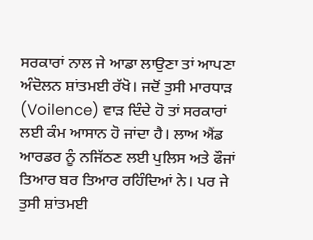ਸਰਕਾਰਾਂ ਨਾਲ ਜੇ ਆਡਾ ਲਾਉਣਾ ਤਾਂ ਆਪਣਾ ਅੰਦੋਲਨ ਸ਼ਾਂਤਮਈ ਰੱਖੋ। ਜਦੋਂ ਤੁਸੀ ਮਾਰਧਾੜ (Voilence) ਵਾੜ ਦਿੰਦੇ ਹੋ ਤਾਂ ਸਰਕਾਰਾਂ ਲਈ ਕੰਮ ਆਸਾਨ ਹੋ ਜਾਂਦਾ ਹੈ। ਲਾਅ ਐਂਡ ਆਰਡਰ ਨੂੰ ਨਜਿੱਠਣ ਲਈ ਪੁਲਿਸ ਅਤੇ ਫੌਜਾਂ ਤਿਆਰ ਬਰ ਤਿਆਰ ਰਹਿੰਦਿਆਂ ਨੇ। ਪਰ ਜੇ ਤੁਸੀ ਸ਼ਾਂਤਮਈ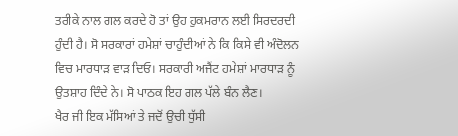ਤਰੀਕੇ ਨਾਲ ਗਲ ਕਰਦੇ ਹੋ ਤਾਂ ਉਹ ਹੁਕਮਰਾਨ ਲਈ ਸਿਰਦਰਦੀ ਹੁੰਦੀ ਹੈ। ਸੋ ਸਰਕਾਰਾਂ ਹਮੇਸ਼ਾਂ ਚਾਹੁੰਦੀਆਂ ਨੇ ਕਿ ਕਿਸੇ ਵੀ ਅੰਦੋਲਨ ਵਿਚ ਮਾਰਧਾੜ ਵਾੜ ਦਿਓ। ਸਰਕਾਰੀ ਅਜੈਂਟ ਹਮੇਸ਼ਾਂ ਮਾਰਧਾੜ ਨੂੰ ਉਤਸ਼ਾਹ ਦਿੰਦੇ ਨੇ। ਸੋ ਪਾਠਕ ਇਹ ਗਲ ਪੱਲੇ ਬੰਨ ਲੈਣ।
ਖੈਰ ਜੀ ਇਕ ਮੱਸਿਆਂ ਤੇ ਜਦੋਂ ਉਚੀ ਧੁੱਸੀ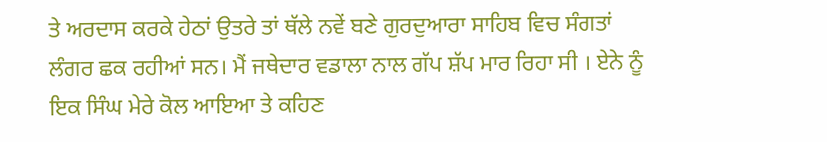ਤੇ ਅਰਦਾਸ ਕਰਕੇ ਹੇਠਾਂ ਉਤਰੇ ਤਾਂ ਥੱਲੇ ਨਵੇਂ ਬਣੇ ਗੁਰਦੁਆਰਾ ਸਾਹਿਬ ਵਿਚ ਸੰਗਤਾਂ ਲੰਗਰ ਛਕ ਰਹੀਆਂ ਸਨ। ਮੈਂ ਜਥੇਦਾਰ ਵਡਾਲਾ ਨਾਲ ਗੱਪ ਸ਼ੱਪ ਮਾਰ ਰਿਹਾ ਸੀ । ਏਨੇ ਨੂੰ ਇਕ ਸਿੰਘ ਮੇਰੇ ਕੋਲ ਆਇਆ ਤੇ ਕਹਿਣ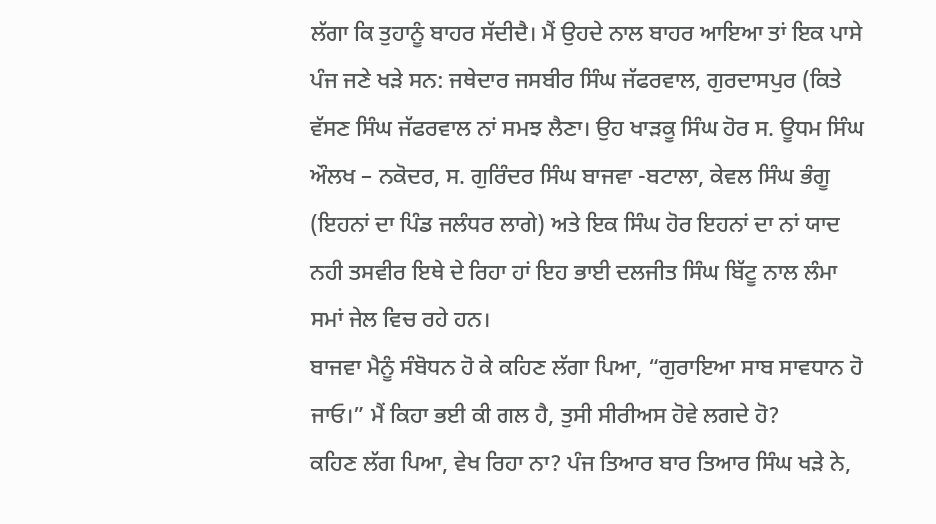ਲੱਗਾ ਕਿ ਤੁਹਾਨੂੰ ਬਾਹਰ ਸੱਦੀਦੈ। ਮੈਂ ਉਹਦੇ ਨਾਲ ਬਾਹਰ ਆਇਆ ਤਾਂ ਇਕ ਪਾਸੇ ਪੰਜ ਜਣੇ ਖੜੇ ਸਨ: ਜਥੇਦਾਰ ਜਸਬੀਰ ਸਿੰਘ ਜੱਫਰਵਾਲ, ਗੁਰਦਾਸਪੁਰ (ਕਿਤੇ ਵੱਸਣ ਸਿੰਘ ਜੱਫਰਵਾਲ ਨਾਂ ਸਮਝ ਲੈਣਾ। ਉਹ ਖਾੜਕੂ ਸਿੰਘ ਹੋਰ ਸ. ਊਧਮ ਸਿੰਘ ਔਲਖ – ਨਕੋਦਰ, ਸ. ਗੁਰਿੰਦਰ ਸਿੰਘ ਬਾਜਵਾ -ਬਟਾਲਾ, ਕੇਵਲ ਸਿੰਘ ਭੰਗੂ (ਇਹਨਾਂ ਦਾ ਪਿੰਡ ਜਲੰਧਰ ਲਾਗੇ) ਅਤੇ ਇਕ ਸਿੰਘ ਹੋਰ ਇਹਨਾਂ ਦਾ ਨਾਂ ਯਾਦ ਨਹੀ ਤਸਵੀਰ ਇਥੇ ਦੇ ਰਿਹਾ ਹਾਂ ਇਹ ਭਾਈ ਦਲਜੀਤ ਸਿੰਘ ਬਿੱਟੂ ਨਾਲ ਲੰਮਾ ਸਮਾਂ ਜੇਲ ਵਿਚ ਰਹੇ ਹਨ।
ਬਾਜਵਾ ਮੈਨੂੰ ਸੰਬੋਧਨ ਹੋ ਕੇ ਕਹਿਣ ਲੱਗਾ ਪਿਆ, “ਗੁਰਾਇਆ ਸਾਬ ਸਾਵਧਾਨ ਹੋ ਜਾਓ।” ਮੈਂ ਕਿਹਾ ਭਈ ਕੀ ਗਲ ਹੈ, ਤੁਸੀ ਸੀਰੀਅਸ ਹੋਵੇ ਲਗਦੇ ਹੋ?
ਕਹਿਣ ਲੱਗ ਪਿਆ, ਵੇਖ ਰਿਹਾ ਨਾ? ਪੰਜ ਤਿਆਰ ਬਾਰ ਤਿਆਰ ਸਿੰਘ ਖੜੇ ਨੇ,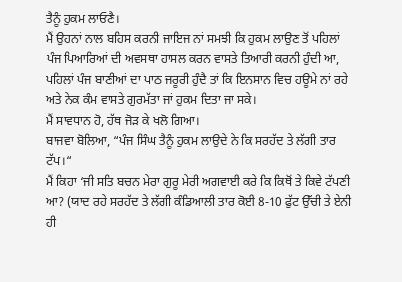ਤੈਨੂੰ ਹੁਕਮ ਲਾਓਣੈ।
ਮੈਂ ਉਹਨਾਂ ਨਾਲ ਬਹਿਸ ਕਰਨੀ ਜਾਇਜ ਨਾਂ ਸਮਝੀ ਕਿ ਹੁਕਮ ਲਾਉਣ ਤੋਂ ਪਹਿਲਾਂ ਪੰਜ ਪਿਆਰਿਆਂ ਦੀ ਅਵਸਥਾ ਹਾਸਲ ਕਰਨ ਵਾਸਤੇ ਤਿਆਰੀ ਕਰਨੀ ਹੁੰਦੀ ਆ, ਪਹਿਲਾਂ ਪੰਜ ਬਾਣੀਆਂ ਦਾ ਪਾਠ ਜਰੂਰੀ ਹੁੰਦੈ ਤਾਂ ਕਿ ਇਨਸਾਨ ਵਿਚ ਹਊਮੇ ਨਾਂ ਰਹੇ ਅਤੇ ਨੇਕ ਕੰਮ ਵਾਸਤੇ ਗੁਰਮੱਤਾ ਜਾਂ ਹੁਕਮ ਦਿਤਾ ਜਾ ਸਕੇ।
ਮੈਂ ਸਾਵਧਾਨ ਹੋ, ਹੱਥ ਜੋੜ ਕੇ ਖਲੋ ਗਿਆ।
ਬਾਜਵਾ ਬੋਲਿਆ, “ਪੰਜ ਸਿੰਘ ਤੈਨੂੰ ਹੁਕਮ ਲਾਉਦੇ ਨੇ ਕਿ ਸਰਹੱਦ ਤੇ ਲੱਗੀ ਤਾਰ ਟੱਪ।“
ਮੈਂ ਕਿਹਾ ‘ਜੀ ਸਤਿ ਬਚਨ ਮੇਰਾ ਗੁਰੂ ਮੇਰੀ ਅਗਵਾਈ ਕਰੇ ਕਿ ਕਿਥੋਂ ਤੇ ਕਿਵੇ ਟੱਪਣੀ ਆ? (ਯਾਦ ਰਹੇ ਸਰਹੱਦ ਤੇ ਲੱਗੀ ਕੰਡਿਆਲੀ ਤਾਰ ਕੋਈ 8-10 ਫੁੱਟ ਉੱਚੀ ਤੇ ਏਨੀ ਹੀ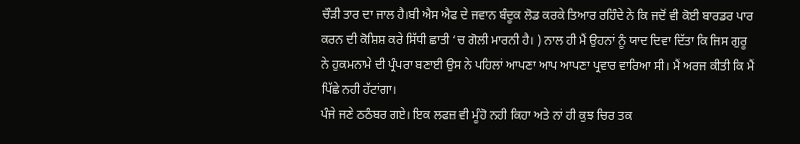ਚੌੜੀ ਤਾਰ ਦਾ ਜਾਲ ਹੈ।ਬੀ ਐਸ ਐਫ ਦੇ ਜਵਾਨ ਬੰਦੂਕ ਲੋਡ ਕਰਕੇ ਤਿਆਰ ਰਹਿੰਦੇ ਨੇ ਕਿ ਜਦੋਂ ਵੀ ਕੋਈ ਬਾਰਡਰ ਪਾਰ ਕਰਨ ਦੀ ਕੋਸ਼ਿਸ਼ ਕਰੇ ਸਿੱਧੀ ਛਾਤੀ ‘ਚ ਗੋਲੀ ਮਾਰਨੀ ਹੈ। ) ਨਾਲ ਹੀ ਮੈਂ ਉਹਨਾਂ ਨੂੰ ਯਾਦ ਦਿਵਾ ਦਿੱਤਾ ਕਿ ਜਿਸ ਗੁਰੂ ਨੇ ਹੁਕਮਨਾਮੇ ਦੀ ਪ੍ਰੰਪਰਾ ਬਣਾਈ ਉਸ ਨੇ ਪਹਿਲਾਂ ਆਪਣਾ ਆਪ ਆਪਣਾ ਪ੍ਰਵਾਰ ਵਾਰਿਆ ਸੀ। ਮੈਂ ਅਰਜ ਕੀਤੀ ਕਿ ਮੈਂ ਪਿੱਛੇ ਨਹੀ ਹੱਟਾਂਗਾ।
ਪੰਜੇ ਜਣੇ ਠਠੰਬਰ ਗਏ। ਇਕ ਲਫਜ਼ ਵੀ ਮੂੰਹੋ ਨਹੀ ਕਿਹਾ ਅਤੇ ਨਾਂ ਹੀ ਕੁਝ ਚਿਰ ਤਕ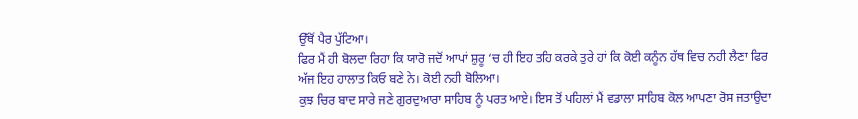ਉੱਥੋਂ ਪੈਰ ਪੁੱਟਿਆ।
ਫਿਰ ਮੈਂ ਹੀ ਬੋਲਦਾ ਰਿਹਾ ਕਿ ਯਾਰੋ ਜਦੋਂ ਆਪਾਂ ਸ਼ੁਰੂ ‘ਚ ਹੀ ਇਹ ਤਹਿ ਕਰਕੇ ਤੁਰੇ ਹਾਂ ਕਿ ਕੋਈ ਕਨੂੰਨ ਹੱਥ ਵਿਚ ਨਹੀ ਲੈਣਾ ਫਿਰ ਅੱਜ ਇਹ ਹਾਲਾਤ ਕਿਓ ਬਣੇ ਨੇ। ਕੋਈ ਨਹੀ ਬੋਲਿਆ।
ਕੁਝ ਚਿਰ ਬਾਦ ਸਾਰੇ ਜਣੇ ਗੁਰਦੁਆਰਾ ਸਾਹਿਬ ਨੂੰ ਪਰਤ ਆਏ। ਇਸ ਤੋਂ ਪਹਿਲਾਂ ਮੈਂ ਵਡਾਲਾ ਸਾਹਿਬ ਕੋਲ ਆਪਣਾ ਰੋਸ ਜਤਾਉਦਾ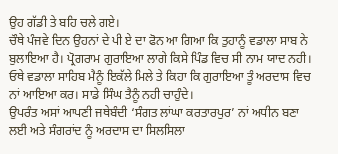ਉਹ ਗੱਡੀ ਤੇ ਬਹਿ ਚਲੇ ਗਏ।
ਚੌਥੇ ਪੰਜਵੇ ਦਿਨ ਉਹਨਾਂ ਦੇ ਪੀ ਏ ਦਾ ਫੋਨ ਆ ਗਿਆ ਕਿ ਤੁਹਾਨੂੰ ਵਡਾਲਾ ਸਾਬ ਨੇ ਬੁਲਾਇਆ ਹੈ। ਪ੍ਰੋਗਰਾਮ ਗੁਰਾਇਆ ਲਾਗੇ ਕਿਸੇ ਪਿੰਡ ਵਿਚ ਸੀ ਨਾਮ ਯਾਦ ਨਹੀ। ਓਥੇ ਵਡਾਲਾ ਸਾਹਿਬ ਮੈਨੂੰ ਇਕੱਲੇ ਮਿਲੇ ਤੇ ਕਿਹਾ ਕਿ ਗੁਰਾਇਆ ਤੂੰ ਅਰਦਾਸ ਵਿਚ ਨਾਂ ਆਇਆ ਕਰ। ਸਾਡੇ ਸਿੰਘ ਤੈਨੂੰ ਨਹੀ ਚਾਹੁੰਦੇ।
ਉਪਰੰਤ ਅਸਾਂ ਆਪਣੀ ਜਥੇਬੰਦੀ ‘ਸੰਗਤ ਲਾਂਘਾ ਕਰਤਾਰਪੁਰ’ ਨਾਂ ਅਧੀਨ ਬਣਾ ਲਈ ਅਤੇ ਸੰਗਰਾਂਦ ਨੂੰ ਅਰਦਾਸ ਦਾ ਸਿਲਸਿਲਾ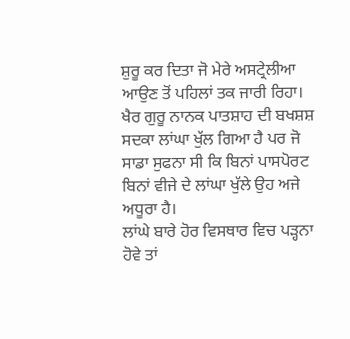ਸ਼ੁਰੂ ਕਰ ਦਿਤਾ ਜੋ ਮੇਰੇ ਅਸਟ੍ਰੇਲੀਆ ਆਉਣ ਤੋਂ ਪਹਿਲਾਂ ਤਕ ਜਾਰੀ ਰਿਹਾ।
ਖੈਰ ਗੁਰੂ ਨਾਨਕ ਪਾਤਸ਼ਾਹ ਦੀ ਬਖਸ਼ਸ਼ ਸਦਕਾ ਲਾਂਘਾ ਖੁੱਲ ਗਿਆ ਹੈ ਪਰ ਜੋ ਸਾਡਾ ਸੁਫਨਾ ਸੀ ਕਿ ਬਿਨਾਂ ਪਾਸਪੋਰਟ ਬਿਨਾਂ ਵੀਜੇ ਦੇ ਲਾਂਘਾ ਖੁੱਲੇ ਉਹ ਅਜੇ ਅਧੂਰਾ ਹੈ।
ਲਾਂਘੇ ਬਾਰੇ ਹੋਰ ਵਿਸਥਾਰ ਵਿਚ ਪੜ੍ਹਨਾ ਹੋਵੇ ਤਾਂ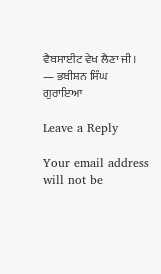ਵੈਬਸਾਈਟ ਵੇਖ ਲੈਣਾ ਜੀ।
— ਭਬੀਸ਼ਨ ਸਿੰਘ ਗੁਰਾਇਆ

Leave a Reply

Your email address will not be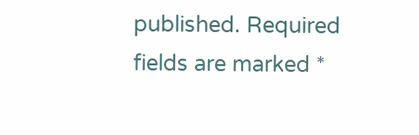published. Required fields are marked *